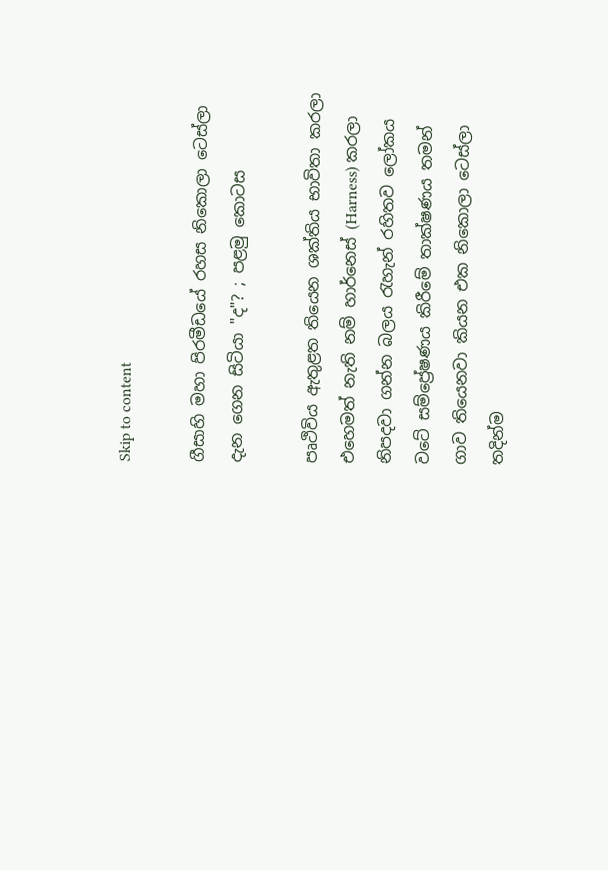Skip to content

ගීසාහි මහා පිරමීඩයේ රහස නිකොලා ටෙස්ලා දැන ගෙන සිටියා "ද"? ; පළමු කොටස

පෘථිවිය ඇතුළත තියෙන ශක්තිය භාවිතා කරලා එහෙමත් නැති නම් හාර්නෙස් (Harness) කරලා නිපදවා ගන්න බලය රැහැන් රහිතව ලෝකය වටේ සම්ප්‍රේෂණය කිරීමේ තාක්ෂණය තමන් ගාව තියෙනවා කියන එක නිකොලා ටෙස්ලා තදින්ම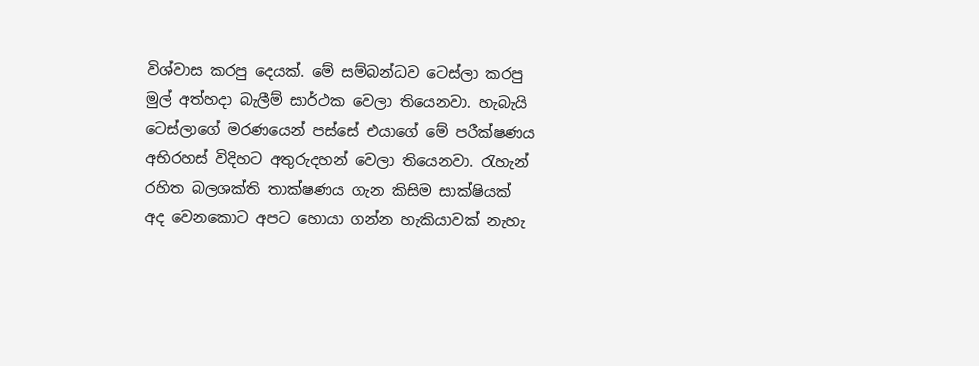විශ්වාස කරපු දෙයක්. මේ සම්බන්ධව ටෙස්ලා කරපු මුල් අත්හදා බැලීම් සාර්ථක වෙලා තියෙනවා. හැබැයි ටෙස්ලාගේ මරණයෙන් පස්සේ එයාගේ මේ පරීක්ෂණය අභිරහස් විදිහට අතුරුදහන් වෙලා තියෙනවා. රැහැන් රහිත බලශක්ති තාක්ෂණය ගැන කිසිම සාක්ෂියක් අද වෙනකොට අපට හොයා ගන්න හැකියාවක් නැහැ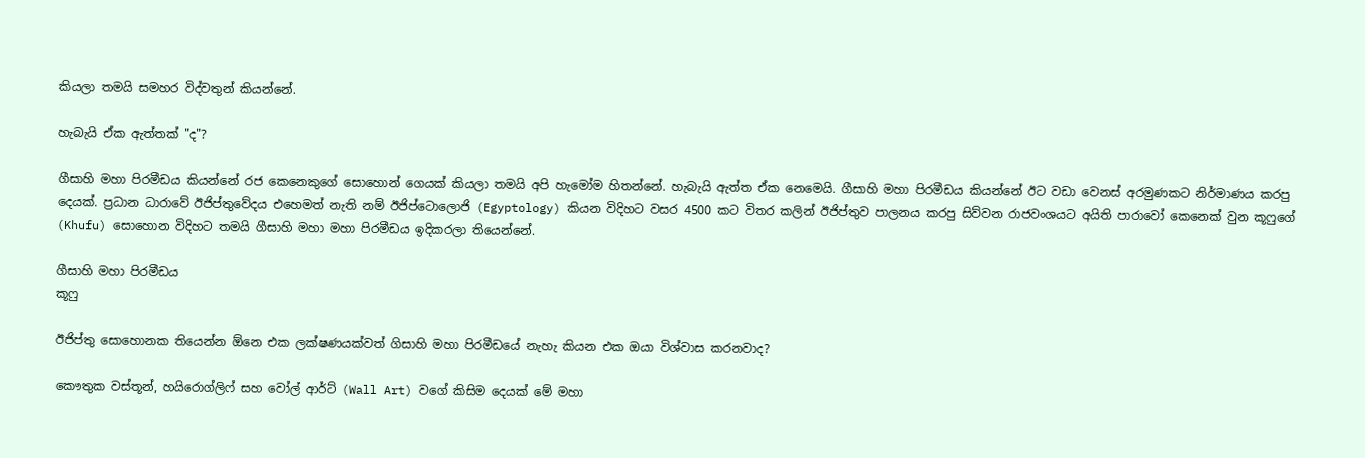කියලා තමයි සමහර විද්වතුන් කියන්නේ.

හැබැයි ඒක ඇත්තක් "ද"?

ගීසාහි මහා පිරමීඩය කියන්නේ රජ කෙනෙකුගේ සොහොන් ගෙයක් කියලා තමයි අපි හැමෝම හිතන්නේ. හැබැයි ඇත්ත ඒක නෙමෙයි. ගීසාහි මහා පිරමීඩය කියන්නේ ඊට වඩා වෙනස් අරමුණකට නිර්මාණය කරපු දෙයක්. ප්‍රධාන ධාරාවේ ඊජිප්තුවේදය එහෙමත් නැති නම් ඊජිප්ටොලොජි (Egyptology) කියන විදිහට වසර 4500 කට විතර කලින් ඊජිප්තුව පාලනය කරපු සිව්වන රාජවංශයට අයිති පාරාවෝ කෙනෙක් වුන කූෆුගේ (Khufu) සොහොන විදිහට තමයි ගීසාහි මහා මහා පිරමීඩය ඉදිකරලා තියෙන්නේ.

ගීසාහි මහා පිරමීඩය
කූෆු

ඊජිප්තු සොහොනක තියෙන්න ඕනෙ එක ලක්ෂණයක්වත් ගිසාහි මහා පිරමීඩයේ නැහැ කියන එක ඔයා විශ්වාස කරනවාද?

කෞතුක වස්තූන්, හයිරොග්ලිෆ් සහ වෝල් ආර්ට් (Wall Art) වගේ කිසිම දෙයක් මේ මහා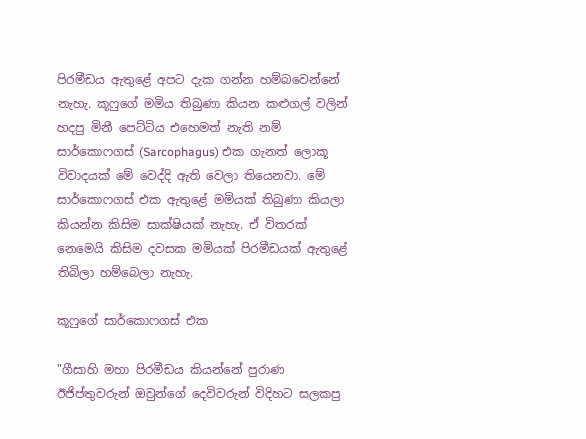පිරමීඩය ඇතුළේ අපට දැක ගන්න හම්බවෙන්නේ නැහැ. කූෆුගේ මමිය තිබුණා කියන කළුගල් වලින් හදපු මිනී පෙට්ටිය එහෙමත් නැති නම් සාර්කොෆගස් (Sarcophagus) එක ගැනත් ලොකූ විවාදයක් මේ වෙද්දි ඇති වෙලා තියෙනවා. මේ සාර්කොෆගස් එක ඇතුළේ මමියක් තිබුණා කියලා කියන්න කිසිම සාක්ෂියක් නැහැ. ඒ විතරක් නෙමෙයි කිසිම දවසක මමියක් පිරමීඩයක් ඇතුළේ තිබිලා හම්බෙලා නැහැ.

කූෆුගේ සාර්කොෆගස් එක

"ගීසාහි මහා පිරමීඩය කියන්නේ පුරාණ ඊජිප්තුවරුන් ඔවුන්ගේ දෙවිවරුන් විදිහට සලකපු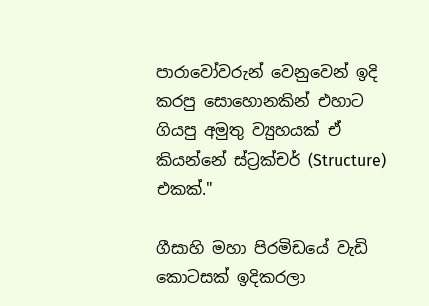පාරාවෝවරුන් වෙනුවෙන් ඉදි කරපු සොහොනකින් එහාට ගියපු අමුතු ව්‍යුහයක් ඒ කියන්නේ ස්ට්‍රක්චර් (Structure) එකක්."

ගීසාහි මහා පිරමිඩයේ වැඩි කොටසක් ඉදිකරලා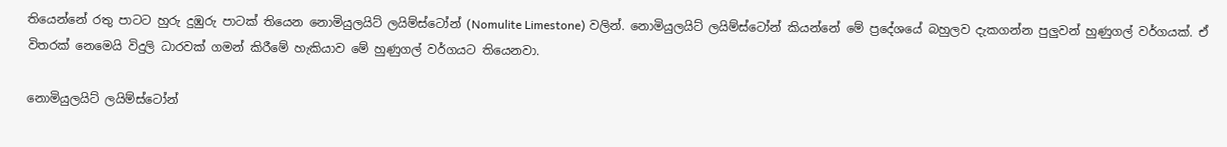තියෙන්නේ රතු පාටට හුරු දුඹුරු පාටක් තියෙන නොමියුලයිට් ලයිම්ස්ටෝන් (Nomulite Limestone) වලින්. නොමියුලයිට් ලයිම්ස්ටෝන් කියන්නේ මේ ප්‍රදේශයේ බහුලව දැකගන්න පුලුවන් හුණුගල් වර්ගයක්. ඒ විතරක් නෙමෙයි විදුලි ධාරවක් ගමන් කිරීමේ හැකියාව මේ හුණුගල් වර්ගයට තියෙනවා.

නොමියුලයිට් ලයිම්ස්ටෝන්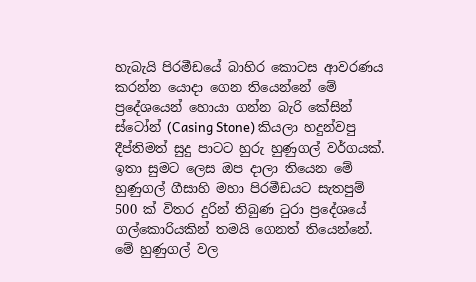හැබැයි පිරමීඩයේ බාහිර කොටස ආවරණය කරන්න යොදා ගෙන තියෙන්නේ මේ ප්‍රදේශයෙන් හොයා ගන්න බැරි කේසින් ස්ටෝන් (Casing Stone) කියලා හදුන්වපු දීප්තිමත් සුදු පාටට හුරු හුණුගල් වර්ගයක්. ඉතා සුමට ලෙස ඔප දාලා තියෙන මේ හුණුගල් ගීසාහි මහා පිරමීඩයට සැතපුම් 500 ක් විතර දුරින් තිබුණ ටුරා ප්‍රදේශයේ ගල්කොරියකින් තමයි ගෙනත් තියෙන්නේ. මේ හුණුගල් වල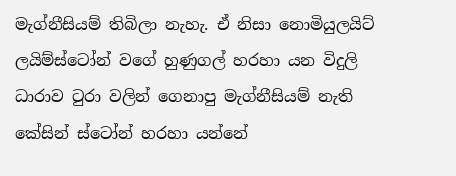මැග්නීසියම් තිබිලා නැහැ. ඒ නිසා නොමියුලයිට් ලයිම්ස්ටෝන් වගේ හුණුගල් හරහා යන විදුලි ධාරාව ටුරා වලින් ගෙනාපු මැග්නීසියම් නැති කේසින් ස්ටෝන් හරහා යන්නේ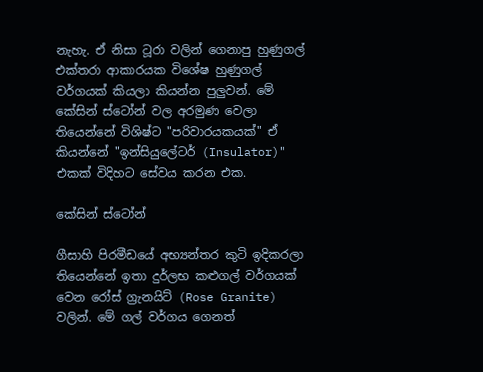නැහැ. ඒ නිසා ටූරා වලින් ගෙනාපු හුණුගල් එක්තරා ආකාරයක විශේෂ හුණුගල් වර්ගයක් කියලා කියන්න පුලුවන්. මේ කේසින් ස්ටෝන් වල අරමුණ වෙලා තියෙන්නේ විශිෂ්ට "පරිවාරයකයක්" ඒ කියන්නේ "ඉන්සියුලේටර් (Insulator)" එකක් විදිහට සේවය කරන එක.

කේසින් ස්ටෝන්

ගීසාහි පිරමීඩයේ අභ්‍යන්තර කුටි ඉදිකරලා තියෙන්නේ ඉතා දුර්ලභ කළුගල් වර්ගයක් වෙන රෝස් ග්‍රැනයිට් (Rose Granite) වලින්. මේ ගල් වර්ගය ගෙනත්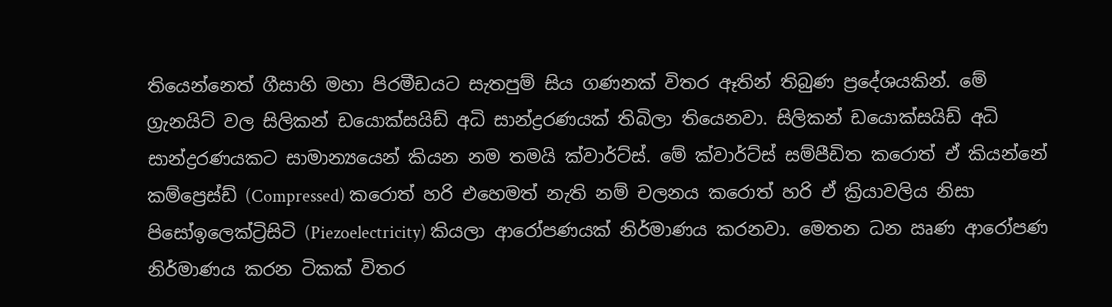තියෙන්නෙත් ගීසාහි මහා පිරමීඩයට සැතපුම් සිය ගණනක් විතර ඈතින් තිබුණ ප්‍රදේශයකින්. මේ ග්‍රැනයිට් වල සිලිකන් ඩයොක්සයිඩ් අධි සාන්ද්‍රරණයක් තිබිලා තියෙනවා. සිලිකන් ඩයොක්සයිඩ් අධි සාන්ද්‍රරණයකට සාමාන්‍යයෙන් කියන නම තමයි ක්වාර්ට්ස්. මේ ක්වාර්ට්ස් සම්පීඩිත කරොත් ඒ කියන්නේ කම්ප්‍රෙස්ඩ් (Compressed) කරොත් හරි එහෙමත් නැති නම් චලනය කරොත් හරි ඒ ක්‍රියාවලිය නිසා පිසෝඉලෙක්ට්‍රිසිටි (Piezoelectricity) කියලා ආරෝපණයක් නිර්මාණය කරනවා. මෙතන ධන ඍණ ආරෝපණ නිර්මාණය කරන ටිකක් විතර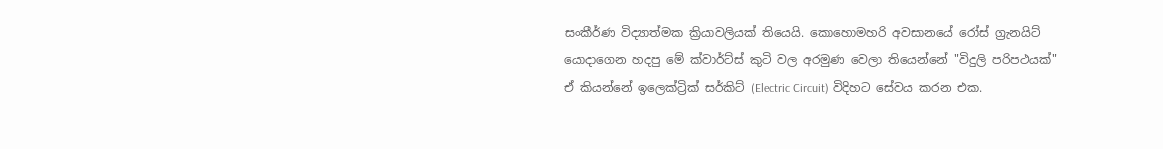සංකීර්ණ විද්‍යාත්මක ක්‍රියාවලියක් තියෙයි. කොහොමහරි අවසානයේ රෝස් ග්‍රැනයිට් යොදාගෙන හදපු මේ ක්වාර්ට්ස් කුටි වල අරමුණ වෙලා තියෙන්නේ "විදුලි පරිපථයක්" ඒ කියන්නේ ඉලෙක්ට්‍රික් සර්කිට් (Electric Circuit) විදිහට සේවය කරන එක.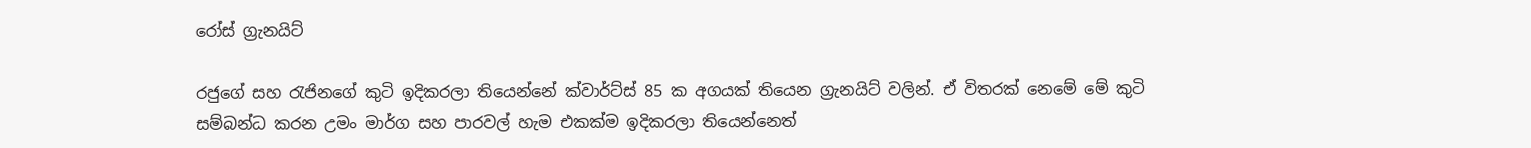රෝස් ග්‍රැනයිට්

රජුගේ සහ රැජිනගේ කුටි ඉදිකරලා තියෙන්නේ ක්වාර්ට්ස් 85 ක අගයක් තියෙන ග්‍රැනයිට් වලින්. ඒ විතරක් නෙමේ මේ කුටි සම්බන්ධ කරන උමං මාර්ග සහ පාරවල් හැම එකක්ම ඉදිකරලා තියෙන්නෙත්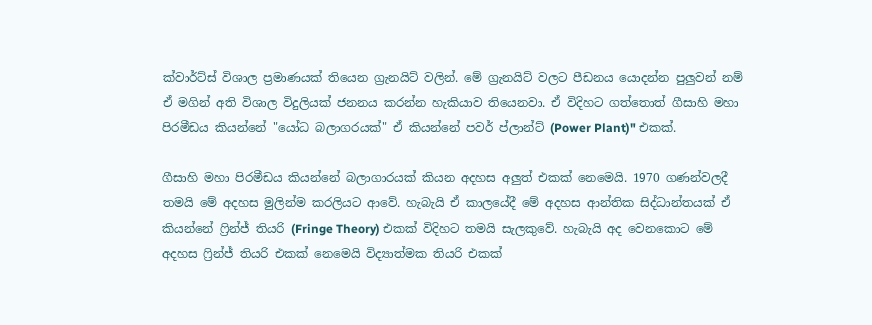ක්වාර්ට්ස් විශාල ප්‍රමාණයක් තියෙන ග්‍රැනයිට් වලින්. මේ ග්‍රැනයිට් වලට පීඩනය යොදන්න පුලුවන් නම් ඒ මගින් අති විශාල විදුලියක් ජනනය කරන්න හැකියාව තියෙනවා. ඒ විදිහට ගත්තොත් ගීසාහි මහා පිරමීඩය කියන්නේ "යෝධ බලාගරයක්" ඒ කියන්නේ පවර් ප්ලාන්ට් (Power Plant)" එකක්.

ගීසාහි මහා පිරමීඩය කියන්නේ බලාගාරයක් කියන අදහස අලුත් එකක් නෙමෙයි. 1970 ගණන්වලදී තමයි මේ අදහස මුලින්ම කරලියට ආවේ. හැබැයි ඒ කාලයේදී මේ අදහස ආන්තික සිද්ධාන්තයක් ඒ කියන්නේ ෆ්‍රින්ජ් තියරි (Fringe Theory) එකක් විදිහට තමයි සැලකුවේ. හැබැයි අද වෙනකොට මේ අදහස ෆ්‍රින්ජ් තියරි එකක් නෙමෙයි විද්‍යාත්මක තියරි එකක්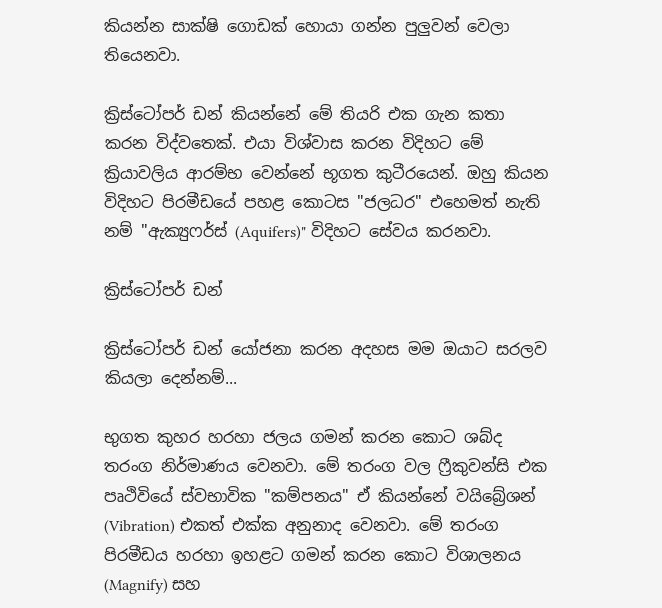කියන්න සාක්ෂි ගොඩක් හොයා ගන්න පුලුවන් වෙලා තියෙනවා.

ක්‍රිස්ටෝපර් ඩන් කියන්නේ මේ තියරි එක ගැන කතා කරන විද්වතෙක්. එයා විශ්වාස කරන විදිහට මේ ක්‍රියාවලිය ආරම්භ වෙන්නේ භූගත කුටීරයෙන්. ඔහු කියන විදිහට පිරමීඩයේ පහළ කොටස "ජලධර" එහෙමත් නැති නම් "ඇක්‍යුෆර්ස් (Aquifers)" විදිහට සේවය කරනවා.

ක්‍රිස්ටෝපර් ඩන්

ක්‍රිස්ටෝපර් ඩන් යෝජනා කරන අදහස මම ඔයාට සරලව කියලා දෙන්නම්...

භුගත කුහර හරහා ජලය ගමන් කරන කොට ශබ්ද තරංග නිර්මාණය වෙනවා. මේ තරංග වල ෆ්‍රීකුවන්සි එක පෘථිවියේ ස්වභාවික "කම්පනය" ඒ කියන්නේ වයිබ්‍රේශන් (Vibration) එකත් එක්ක අනුනාද වෙනවා. මේ තරංග පිරමීඩය හරහා ඉහළට ගමන් කරන කොට විශාලනය (Magnify) සහ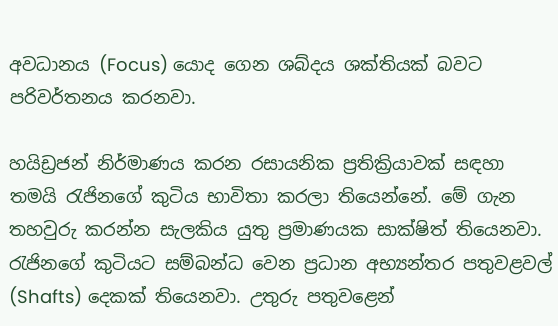අවධානය (Focus) යොද ගෙන ශබ්දය ශක්තියක් බවට පරිවර්තනය කරනවා.

හයිඩ්‍රජන් නිර්මාණය කරන රසායනික ප්‍රතික්‍රියාවක් සඳහා තමයි රැජිනගේ කුටිය භාවිතා කරලා තියෙන්නේ. මේ ගැන තහවුරු කරන්න සැලකිය යුතු ප්‍රමාණයක සාක්ෂිත් තියෙනවා. රැජිනගේ කුටියට සම්බන්ධ වෙන ප්‍රධාන අභ්‍යන්තර පතුවළවල් (Shafts) දෙකක් තියෙනවා. උතුරු පතුවළෙන්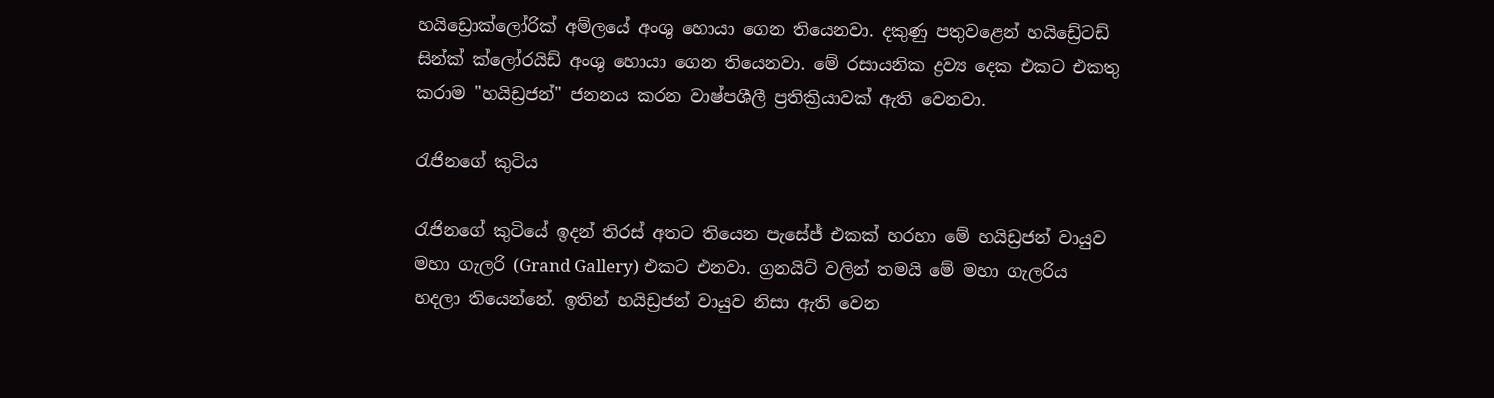හයිඩ්‍රොක්ලෝරික් අම්ලයේ අංශු හොයා ගෙන තියෙනවා. දකුණු පතුවළෙන් හයිඩ්‍රේටඩ් සින්ක් ක්ලෝරයිඩ් අංශු හොයා ගෙන තියෙනවා. මේ රසායනික ද්‍රව්‍ය දෙක එකට එකතු කරාම "හයිඩ්‍රජන්" ජනනය කරන වාෂ්පශීලී ප්‍රතික්‍රියාවක් ඇති වෙනවා.

රැජිනගේ කුටිය

රැජිනගේ කුටියේ ඉදන් තිරස් අතට තියෙන පැසේජ් එකක් හරහා මේ හයිඩ්‍රජන් වායුව මහා ගැලරි (Grand Gallery) එකට එනවා. ග්‍රනයිට් වලින් තමයි මේ මහා ගැලරිය හදලා තියෙන්නේ. ඉතින් හයිඩ්‍රජන් වායුව නිසා ඇති වෙන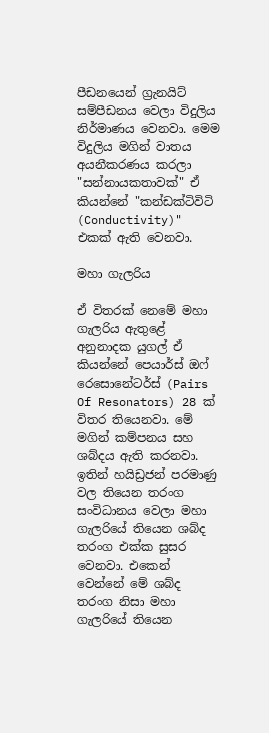පීඩනයෙන් ග්‍රැනයිට් සම්පීඩනය වෙලා විදුලිය නිර්මාණය වෙනවා. මෙම විදුලිය මගින් වාතය අයනීකරණය කරලා "සන්නායකතාවක්" ඒ කියන්නේ "කන්ඩක්ටිවිටි (Conductivity)" එකක් ඇති වෙනවා.

මහා ගැලරිය

ඒ විතරක් නෙමේ මහා ගැලරිය ඇතුළේ අනුනාදක යුගල් ඒ කියන්නේ පෙයාර්ස් ඔෆ් රෙසොනේටර්ස් (Pairs Of Resonators) 28 ක් විතර තියෙනවා. මේ මගින් කම්පනය සහ ශබ්දය ඇති කරනවා. ඉතින් හයිඩ්‍රජන් පරමාණු වල තියෙන තරංග සංවිධානය වෙලා මහා ගැලරියේ තියෙන ශබ්ද තරංග එක්ක සුසර වෙනවා. එකෙන් වෙන්නේ මේ ශබ්ද තරංග නිසා මහා ගැලරියේ තියෙන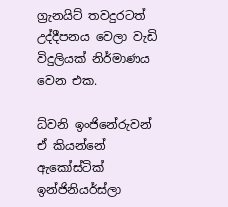ග්‍රැනයිට් තවදුරටත් උද්දීපනය වෙලා වැඩි විදුලියක් නිර්මාණය වෙන එක.

ධ්වනි ඉංජිනේරුවන් ඒ කියන්නේ ඇකෝස්ටික් ඉන්ජිනියර්ස්ලා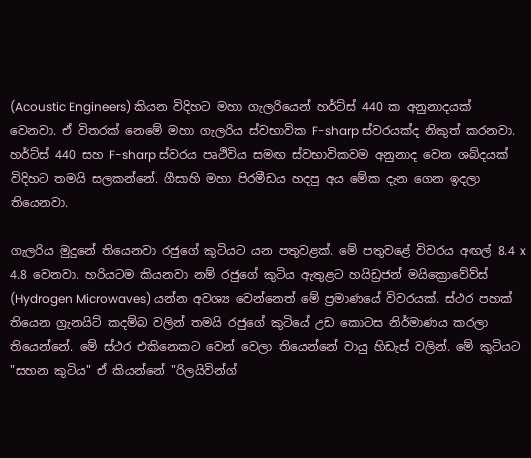(Acoustic Engineers) කියන විදිහට මහා ගැලරියෙන් හර්ට්ස් 440 ක අනුනාදයක් වෙනවා. ඒ විතරක් නෙමේ මහා ගැලරිය ස්වභාවික F-sharp ස්වරයක්ද නිකුත් කරනවා. හර්ට්ස් 440 සහ F-sharp ස්වරය පෘථිවිය සමඟ ස්වභාවිකවම අනුනාද වෙන ශබ්දයක් විදිහට තමයි සලකන්නේ. ගීසාහි මහා පිරමීඩය හදපු අය මේක දැන ගෙන ඉදලා තියෙනවා.

ගැලරිය මුදුනේ තියෙනවා රජුගේ කුටියට යන පතුවළක්. මේ පතුවළේ විවරය අඟල් 8.4 x 4.8 වෙනවා. හරියටම කියනවා නම් රජුගේ කුටිය ඇතුළට හයිඩ්‍රජන් මයික්‍රොවේව්ස් (Hydrogen Microwaves) යන්න අවශ්‍ය වෙන්නෙත් මේ ප්‍රමාණයේ විවරයක්. ස්ථර පහක් තියෙන ග්‍රැනයිට් කදම්බ වලින් තමයි රජුගේ කුටියේ උඩ කොටස නිර්මාණය කරලා තියෙන්නේ. මේ ස්ථර එකිනෙකට වෙන් වෙලා තියෙන්නේ වායු හිඩැස් වලින්. මේ කුටියට "සහන කුටිය" ඒ කියන්නේ "රිලයිවින්ග්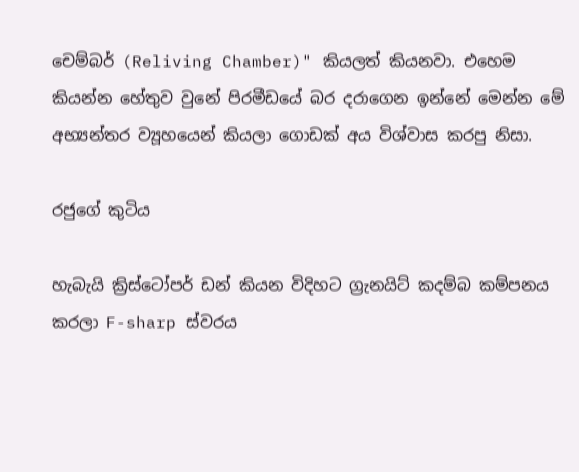චෙම්බර් (Reliving Chamber)" කියලත් කියනවා. එහෙම කියන්න හේතුව වුනේ පිරමීඩයේ බර දරාගෙන ඉන්නේ මෙන්න මේ අභ්‍යන්තර ව්‍යූහයෙන් කියලා ගොඩක් අය විශ්වාස කරපු නිසා.

රජුගේ කුටිය

හැබැයි ක්‍රිස්ටෝපර් ඩන් කියන විදිහට ග්‍රැනයිට් කදම්බ කම්පනය කරලා F-sharp ස්වරය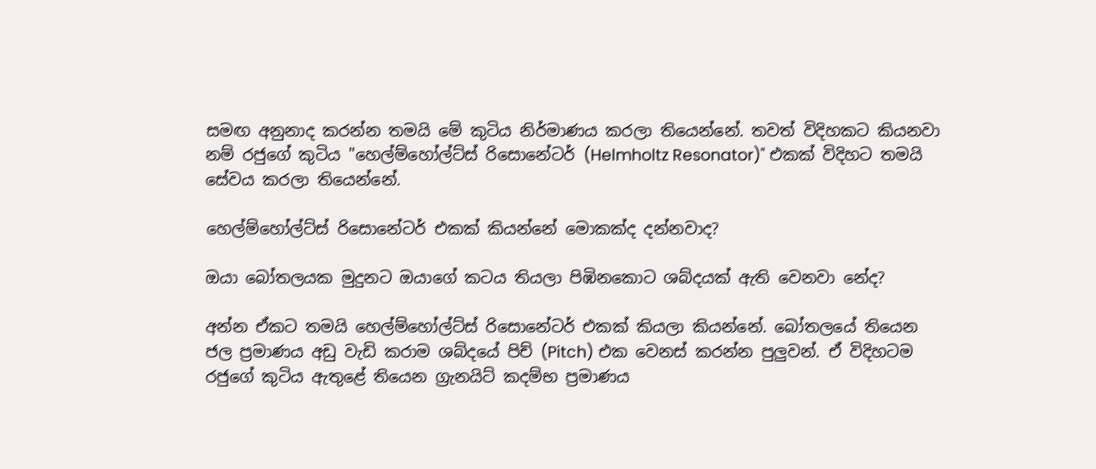සමඟ අනුනාද කරන්න තමයි මේ කුටිය නිර්මාණය කරලා තියෙන්නේ. තවත් විදිහකට කියනවා නම් රජුගේ කුටිය "හෙල්ම්හෝල්ට්ස් රිසොනේටර් (Helmholtz Resonator)" එකක් විදිහට තමයි සේවය කරලා තියෙන්නේ.

හෙල්ම්හෝල්ට්ස් රිසොනේටර් එකක් කියන්නේ මොකක්ද දන්නවාද?

ඔයා බෝතලයක මුදුනට ඔයාගේ කටය තියලා පිඹිනකොට ශබ්දයක් ඇති වෙනවා නේද?

අන්න ඒකට තමයි හෙල්ම්හෝල්ට්ස් රිසොනේටර් එකක් කියලා කියන්නේ. බෝතලයේ තියෙන ජල ප්‍රමාණය අඩු වැඩි කරාම ශබ්දයේ පිච් (Pitch) එක වෙනස් කරන්න පුලුවන්. ඒ විදිහටම රජුගේ කුටිය ඇතුළේ තියෙන ග්‍රැනයිට් කදම්භ ප්‍රමාණය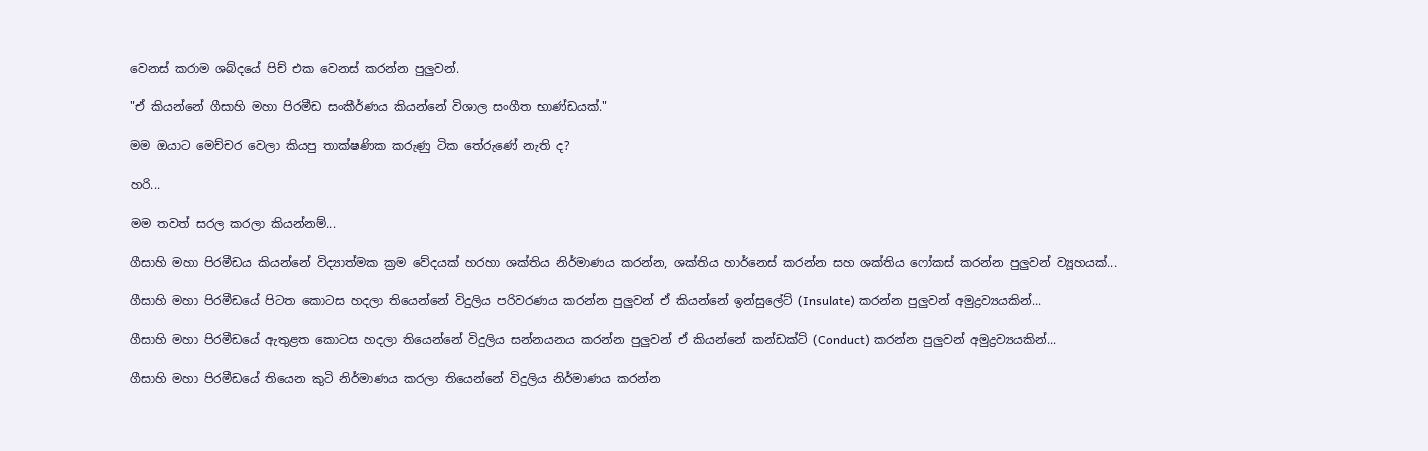වෙනස් කරාම ශබ්දයේ පිච් එක වෙනස් කරන්න පුලුවන්.

"ඒ කියන්නේ ගීසාහි මහා පිරමීඩ සංකීර්ණය කියන්නේ විශාල සංගීත භාණ්ඩයක්."

මම ඔයාට මෙච්චර වෙලා කියපු තාක්ෂණික කරුණු ටික තේරුණේ නැති ද?

හරි...

මම තවත් සරල කරලා කියන්නම්...

ගීසාහි මහා පිරමීඩය කියන්නේ විද්‍යාත්මක ක්‍රම වේදයක් හරහා ශක්තිය නිර්මාණය කරන්න, ශක්තිය හාර්නෙස් කරන්න සහ ශක්තිය ෆෝකස් කරන්න පුලුවන් ව්‍යූහයක්...

ගීසාහි මහා පිරමීඩයේ පිටත කොටස හදලා තියෙන්නේ විදුලිය පරිවරණය කරන්න පුලුවන් ඒ කියන්නේ ඉන්සුලේට් (Insulate) කරන්න පුලුවන් අමුද්‍රව්‍යයකින්...

ගීසාහි මහා පිරමීඩයේ ඇතුළත කොටස හදලා තියෙන්නේ විදුලිය සන්නයනය කරන්න පුලුවන් ඒ කියන්නේ කන්ඩක්ට් (Conduct) කරන්න පුලුවන් අමුද්‍රව්‍යයකින්...

ගීසාහි මහා පිරමීඩයේ තියෙන කුටි නිර්මාණය කරලා තියෙන්නේ විදුලිය නිර්මාණය කරන්න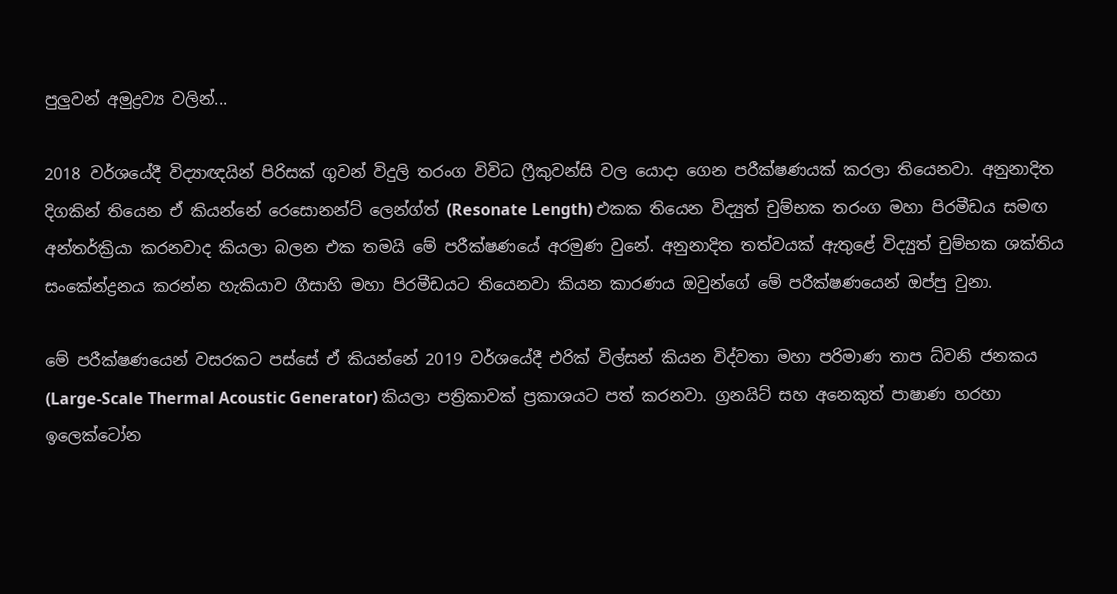පුලුවන් අමුද්‍රව්‍ය වලින්...

2018 වර්ශයේදී විද්‍යාඥයින් පිරිසක් ගුවන් විදුලි තරංග විවිධ ෆ්‍රීකුවන්සි වල යොදා ගෙන පරීක්ෂණයක් කරලා තියෙනවා. අනුනාදිත දිගකින් තියෙන ඒ කියන්නේ රෙසොනන්ට් ලෙන්ග්ත් (Resonate Length) එකක තියෙන විද්‍යුත් චුම්භක තරංග මහා පිරමීඩය සමඟ අන්තර්ක්‍රියා කරනවාද කියලා බලන එක තමයි මේ පරීක්ෂණයේ අරමුණ වුනේ. අනුනාදිත තත්වයක් ඇතුළේ විද්‍යුත් චුම්භක ශක්තිය සංකේන්ද්‍රනය කරන්න හැකියාව ගීසාහි මහා පිරමීඩයට තියෙනවා කියන කාරණය ඔවුන්ගේ මේ පරීක්ෂණයෙන් ඔප්පු වුනා.

මේ පරීක්ෂණයෙන් වසරකට පස්සේ ඒ කියන්නේ 2019 වර්ශයේදී එරික් විල්සන් කියන විද්වතා මහා පරිමාණ තාප ධ්වනි ජනකය (Large-Scale Thermal Acoustic Generator) කියලා පත්‍රිකාවක් ප්‍රකාශයට පත් කරනවා. ග්‍රනයිට් සහ අනෙකුත් පාෂාණ හරහා ඉලෙක්ටෝන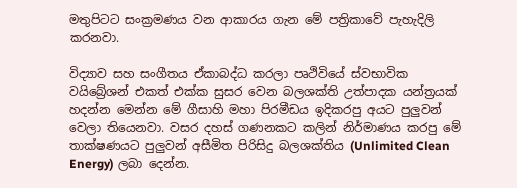මතුපිටට සංක්‍රමණය වන ආකාරය ගැන මේ පත්‍රිකාවේ පැහැදිලි කරනවා.

විද්‍යාව සහ සංගීතය ඒකාබද්ධ කරලා පෘථිවියේ ස්වභාවික වයිබ්‍රේශන් එකත් එක්ක සුසර වෙන බලශක්ති උත්පාදක යන්ත්‍රයක් හදන්න මෙන්න මේ ගීසාහි මහා පිරමීඩය ඉදිකරපු අයට පුලුවන් වෙලා තියෙනවා. වසර දහස් ගණනකට කලින් නිර්මාණය කරපු මේ තාක්ෂණයට පුලුවන් අසීමිත පිරිසිදු බලශක්තිය (Unlimited Clean Energy) ලබා දෙන්න.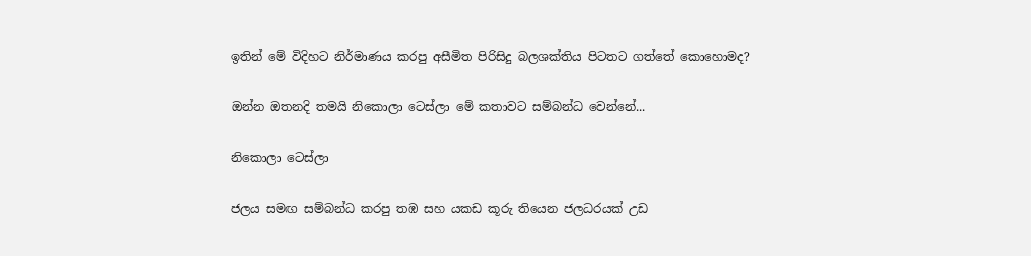ඉතින් මේ විදිහට නිර්මාණය කරපු අසීමිත පිරිසිදු බලශක්තිය පිටතට ගත්තේ කොහොමද?

ඔන්න ඔතනදි තමයි නිකොලා ටෙස්ලා මේ කතාවට සම්බන්ධ වෙන්නේ...

නිකොලා ටෙස්ලා

ජලය සමඟ සම්බන්ධ කරපු තඹ සහ යකඩ කූරු තියෙන ජලධරයක් උඩ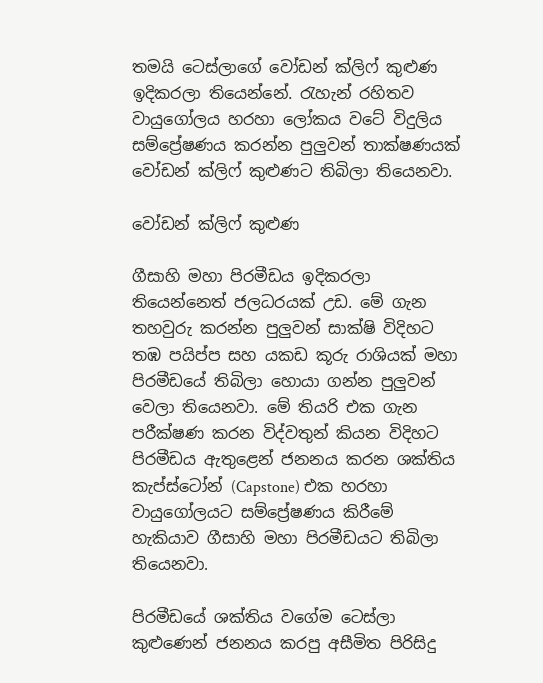තමයි ටෙස්ලාගේ වෝඩන් ක්ලිෆ් කුළුණ ඉදිකරලා තියෙන්නේ. රැහැන් රහිතව වායුගෝලය හරහා ලෝකය වටේ විදුලිය සම්ප්‍රේෂණය කරන්න පුලුවන් තාක්ෂණයක් වෝඩන් ක්ලිෆ් කුළුණට තිබිලා තියෙනවා.

වෝඩන් ක්ලිෆ් කුළුණ

ගීසාහි මහා පිරමීඩය ඉදිකරලා තියෙන්නෙත් ජලධරයක් උඩ. මේ ගැන තහවුරු කරන්න පුලුවන් සාක්ෂි විදිහට තඹ පයිප්ප සහ යකඩ කූරු රාශියක් මහා පිරමීඩයේ තිබිලා හොයා ගන්න පුලුවන් වෙලා තියෙනවා. මේ තියරි එක ගැන පරීක්ෂණ කරන විද්වතුන් කියන විදිහට පිරමීඩය ඇතුළෙන් ජනනය කරන ශක්තිය කැප්ස්ටෝන් (Capstone) එක හරහා වායුගෝලයට සම්ප්‍රේෂණය කිරීමේ හැකියාව ගීසාහි මහා පිරමීඩයට තිබිලා තියෙනවා.

පිරමීඩයේ ශක්තිය වගේම ටෙස්ලා කුළුණෙන් ජනනය කරපු අසීමිත පිරිසිදු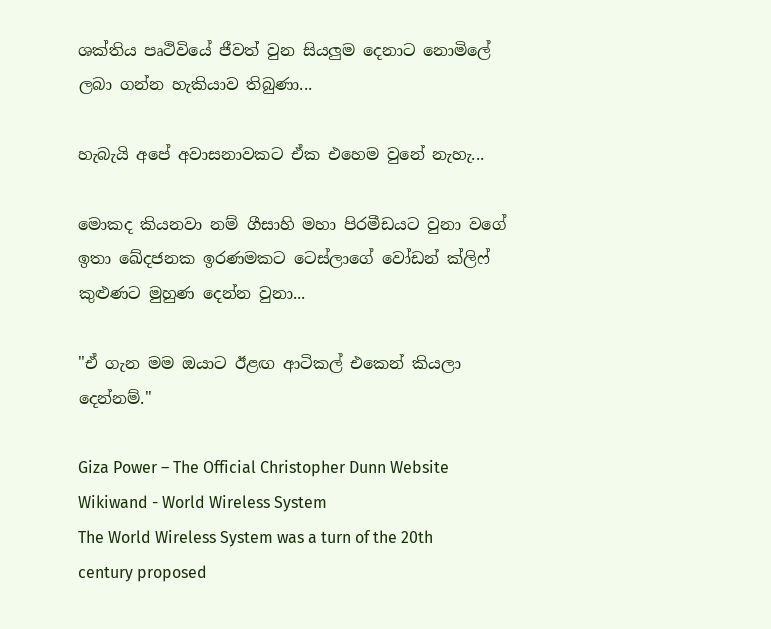ශක්තිය පෘථිවියේ ජීවත් වුන සියලුම දෙනාට නොමිලේ ලබා ගන්න හැකියාව තිබුණා...

හැබැයි අපේ අවාසනාවකට ඒක එහෙම වුනේ නැහැ...

මොකද කියනවා නම් ගීසාහි මහා පිරමීඩයට වුනා වගේ ඉතා ඛේදජනක ඉරණමකට ටෙස්ලාගේ වෝඩන් ක්ලිෆ් කුළුණට මුහුණ දෙන්න වුනා...

"ඒ ගැන මම ඔයාට ඊළඟ ආටිකල් එකෙන් කියලා දෙන්නම්."

Giza Power – The Official Christopher Dunn Website
Wikiwand - World Wireless System
The World Wireless System was a turn of the 20th century proposed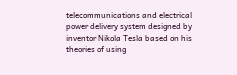telecommunications and electrical power delivery system designed by inventor Nikola Tesla based on his theories of using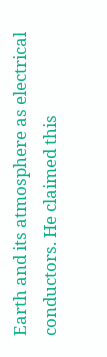Earth and its atmosphere as electrical conductors. He claimed this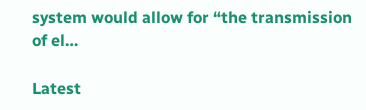system would allow for “the transmission of el…

Latest